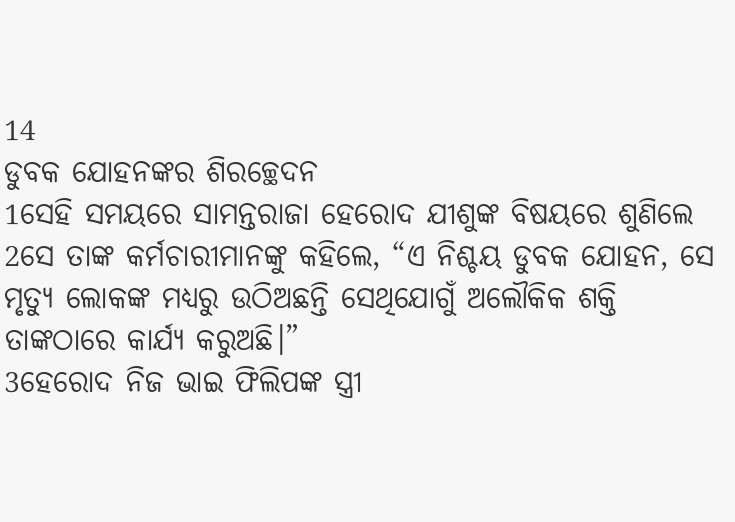14
ଡୁବକ ଯୋହନଙ୍କର ଶିରଚ୍ଛେଦନ
1ସେହି ସମୟରେ ସାମନ୍ତରାଜା ହେରୋଦ ଯୀଶୁଙ୍କ ବିଷୟରେ ଶୁଣିଲେ 2ସେ ତାଙ୍କ କର୍ମଚାରୀମାନଙ୍କୁ କହିଲେ, “ଏ ନିଶ୍ଚୟ ଡୁବକ ଯୋହନ, ସେ ମୃତ୍ୟୁ ଲୋକଙ୍କ ମଧ୍ୟରୁ ଉଠିଅଛନ୍ତି ସେଥିଯୋଗୁଁ ଅଲୌକିକ ଶକ୍ତି ତାଙ୍କଠାରେ କାର୍ଯ୍ୟ କରୁଅଛି।”
3ହେରୋଦ ନିଜ ଭାଇ ଫିଲିପଙ୍କ ସ୍ତ୍ରୀ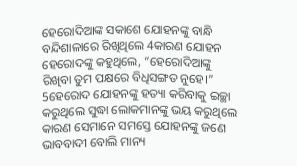ହେରୋଦିଆଙ୍କ ସକାଶେ ଯୋହନଙ୍କୁ ବାନ୍ଧି ବନ୍ଦିଶାଳାରେ ରିଖିଥିଲେ 4କାରଣ ଯୋହନ ହେରୋଦଙ୍କୁ କହୁଥିଲେ, “ହେରୋଦିଆଙ୍କୁ ରିଖିବା ତୁମ ପକ୍ଷରେ ବିଧିସଙ୍ଗତ ନୁହେ।” 5ହେରୋଦ ଯୋହନଙ୍କୁ ହତ୍ୟା କରିବାକୁ ଇଚ୍ଛା କରୁଥିଲେ ସୁଦ୍ଧା ଲୋକମାନଙ୍କୁ ଭୟ କରୁଥିଲେ କାରଣ ସେମାନେ ସମସ୍ତେ ଯୋହନଙ୍କୁ ଜଣେ ଭାବବାଦୀ ବୋଲି ମାନ୍ୟ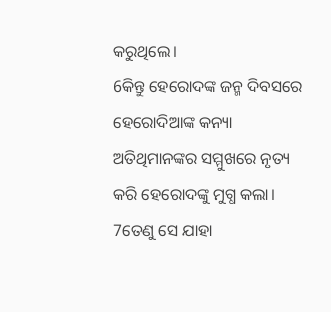କରୁଥିଲେ।
6କିନ୍ତୁ ହେରୋଦଙ୍କ ଜନ୍ମ ଦିବସରେ ହେରୋଦିଆଙ୍କ କନ୍ୟା ଅତିଥିମାନଙ୍କର ସମ୍ମୁଖରେ ନୃତ୍ୟ କରି ହେରୋଦଙ୍କୁ ମୁଗ୍ଧ କଲା। 7ତେଣୁ ସେ ଯାହା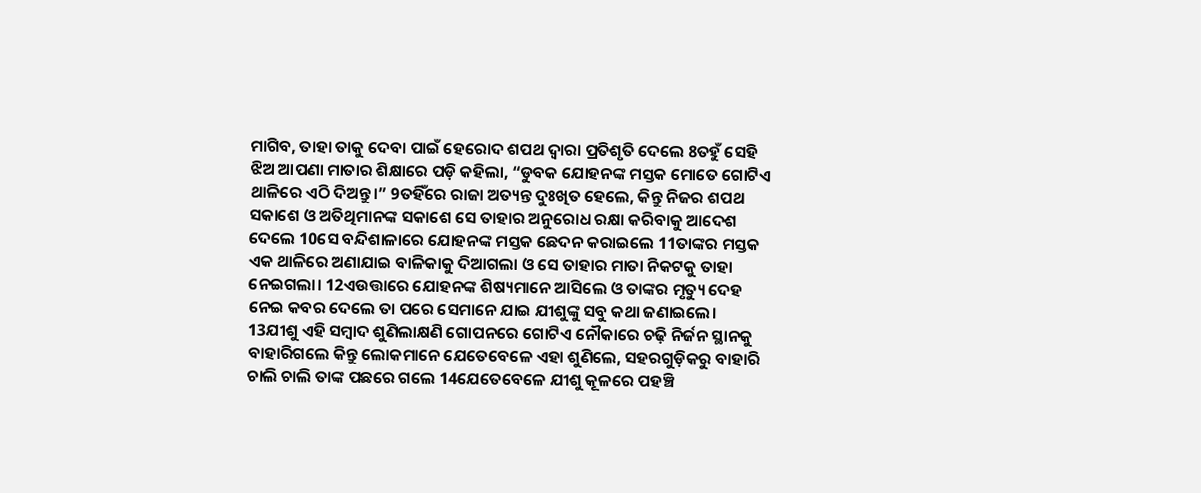ମାଗିବ, ତାହା ତାକୁ ଦେବା ପାଇଁ ହେରୋଦ ଶପଥ ଦ୍ଵାରା ପ୍ରତିଶୃତି ଦେଲେ 8ତହୁଁ ସେହି ଝିଅ ଆପଣା ମାତାର ଶିକ୍ଷାରେ ପଡ଼ି କହିଲା, “ଡୁବକ ଯୋହନଙ୍କ ମସ୍ତକ ମୋତେ ଗୋଟିଏ ଥାଳିରେ ଏଠି ଦିଅନ୍ତୁ।” 9ତହିଁରେ ରାଜା ଅତ୍ୟନ୍ତ ଦୁଃଖିତ ହେଲେ, କିନ୍ତୁ ନିଜର ଶପଥ ସକାଶେ ଓ ଅତିଥିମାନଙ୍କ ସକାଶେ ସେ ତାହାର ଅନୁରୋଧ ରକ୍ଷା କରିବାକୁ ଆଦେଶ ଦେଲେ 10ସେ ବନ୍ଦିଶାଳାରେ ଯୋହନଙ୍କ ମସ୍ତକ ଛେଦନ କରାଇଲେ 11ତାଙ୍କର ମସ୍ତକ ଏକ ଥାଳିରେ ଅଣାଯାଇ ବାଳିକାକୁ ଦିଆଗଲା ଓ ସେ ତାହାର ମାତା ନିକଟକୁ ତାହା ନେଇଗଲା। 12ଏଉତ୍ତାରେ ଯୋହନଙ୍କ ଶିଷ୍ୟମାନେ ଆସିଲେ ଓ ତାଙ୍କର ମୃତ୍ୟୁ ଦେହ ନେଇ କବର ଦେଲେ ତା ପରେ ସେମାନେ ଯାଇ ଯୀଶୁଙ୍କୁ ସବୁ କଥା ଜଣାଇଲେ।
13ଯୀଶୁ ଏହି ସମ୍ବାଦ ଶୁଣିଲାକ୍ଷଣି ଗୋପନରେ ଗୋଟିଏ ନୌକାରେ ଚଢ଼ି ନିର୍ଜନ ସ୍ଥାନକୁ ବାହାରିଗଲେ କିନ୍ତୁ ଲୋକମାନେ ଯେତେବେଳେ ଏହା ଶୁଣିଲେ, ସହରଗୁଡ଼ିକରୁ ବାହାରି ଚାଲି ଚାଲି ତାଙ୍କ ପଛରେ ଗଲେ 14ଯେତେବେଳେ ଯୀଶୁ କୂଳରେ ପହଞ୍ଚି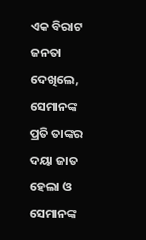ଏକ ବିରାଟ ଜନତା ଦେଖିଲେ, ସେମାନଙ୍କ ପ୍ରତି ତାଙ୍କର ଦୟା ଜାତ ହେଲା ଓ ସେମାନଙ୍କ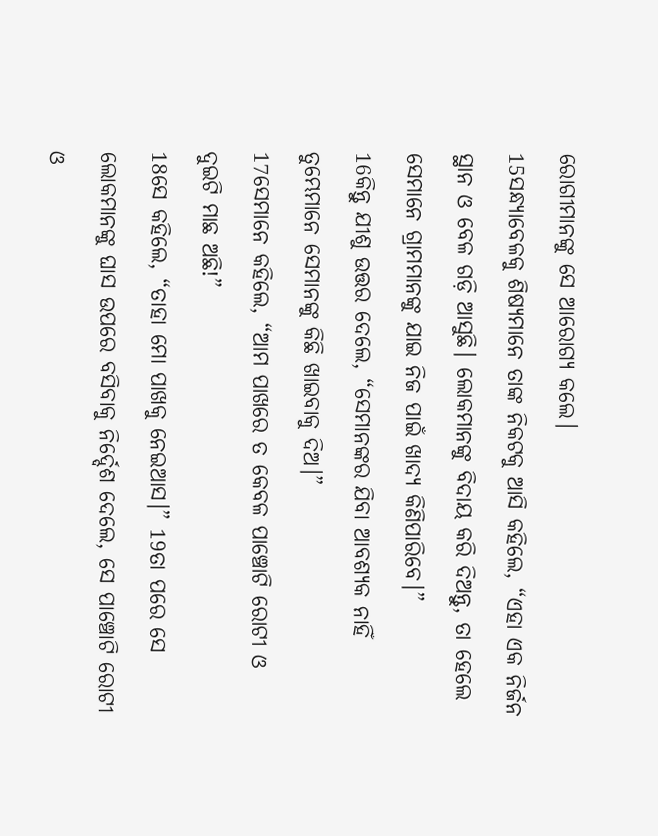ରୋଗୀମାନଙ୍କୁ ସେ ଆରୋଗ୍ୟ କଲେ।
15ସନ୍ଧ୍ୟାବେଳକୁ ଶିଷ୍ୟମାନେ ତାଙ୍କ ନିକଟକୁ ଆସି କହିଲେ, “ଏହା ଏକ ନିର୍ଜନ ସ୍ଥାନ ଓ ବେଳ ଗଡ଼ି ଆସୁଛି। ଲୋକମାନଙ୍କୁ ବିଦାୟ କରି ଦିଅନ୍ତୁ, ତା ହେଲେ ସେମାନେ ଗ୍ରାମମାନଙ୍କୁ ଯାଇ ନିଜ ପାଇଁ ଖାଦ୍ୟ କିଣିପାରିବେ।”
16କିନ୍ତୁ ଯୀଶୁ ଉତ୍ତର ଦେଲେ, “ସେମାନଙ୍କର ଯିବା ଆବଶ୍ୟକ ନାହିଁ ତୁମ୍ଭେମାନେ ସେମାନଙ୍କୁ କିଛି ଖାଇବାକୁ ଦିଅ।”
17ସେମାନେ କହିଲେ, “ଆମ ପାଖରେ ତ କେବଳ ପାଞ୍ଚୋଟି ରୋଟୀ ଓ ଦୁଇଟି ମାଛ ଅଛି!”
18ସେ କହିଲେ, “ତାହା ମୋ ପାଖକୁ ନେଇଆସ।” 19ତା ପରେ ସେ ଲୋକମାନଙ୍କୁ ଘାସ ଉପରେ ବସିବାକୁ ନିର୍ଦ୍ଦେଶ ଦେଲେ, ସେ ପାଞ୍ଚୋଟି ରୋଟୀ ଓ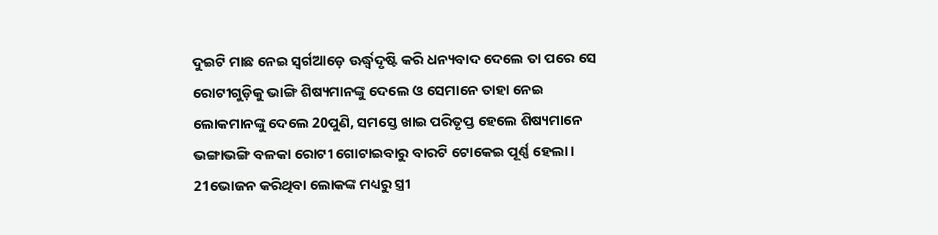ଦୁଇଟି ମାଛ ନେଇ ସ୍ଵର୍ଗଆଡ଼େ ଊର୍ଦ୍ଧ୍ୱଦୃଷ୍ଟି କରି ଧନ୍ୟବାଦ ଦେଲେ ତା ପରେ ସେ ରୋଟୀଗୁଡ଼ିକୁ ଭାଙ୍ଗି ଶିଷ୍ୟମାନଙ୍କୁ ଦେଲେ ଓ ସେମାନେ ତାହା ନେଇ ଲୋକମାନଙ୍କୁ ଦେଲେ 20ପୁଣି, ସମସ୍ତେ ଖାଇ ପରିତୃପ୍ତ ହେଲେ ଶିଷ୍ୟମାନେ ଭଙ୍ଗାଭଙ୍ଗି ବଳକା ରୋଟୀ ଗୋଟାଇବାରୁ ବାରଟି ଟୋକେଇ ପୂର୍ଣ୍ଣ ହେଲା। 21ଭୋଜନ କରିଥିବା ଲୋକଙ୍କ ମଧ୍ୟରୁ ସ୍ତ୍ରୀ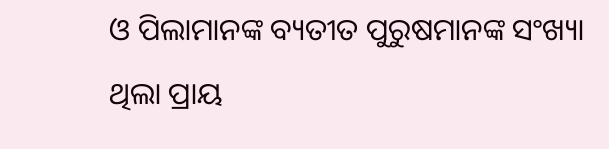ଓ ପିଲାମାନଙ୍କ ବ୍ୟତୀତ ପୁରୁଷମାନଙ୍କ ସଂଖ୍ୟା ଥିଲା ପ୍ରାୟ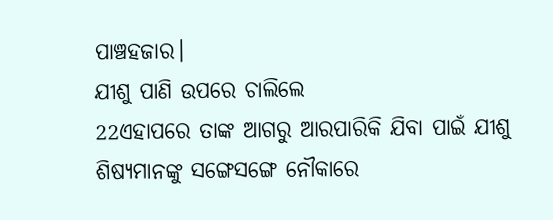ପାଞ୍ଚହଜାର।
ଯୀଶୁ ପାଣି ଉପରେ ଚାଲିଲେ
22ଏହାପରେ ତାଙ୍କ ଆଗରୁ ଆରପାରିକି ଯିବା ପାଇଁ ଯୀଶୁ ଶିଷ୍ୟମାନଙ୍କୁ ସଙ୍ଗେସଙ୍ଗେ ନୌକାରେ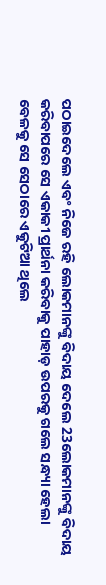ପଠାଇଦେଲେ ଏବଂ ନିଜେ ରହି ଲୋକମାନଙ୍କୁ ବିଦାୟ ଦେଲେ 23ଲୋକମାନଙ୍କୁ ବିଦାୟ କରିବାପରେ ସେ ଏକାକୀ ପ୍ରାର୍ଥନା କରିବାକୁ ପାହାଡ଼ ଉପରକୁ ଗଲେ ସନ୍ଧ୍ୟା ହେଲା ବେଳକୁ ସେ ସେଠାରେ ଏକୁଟିଆ ଥିଲେ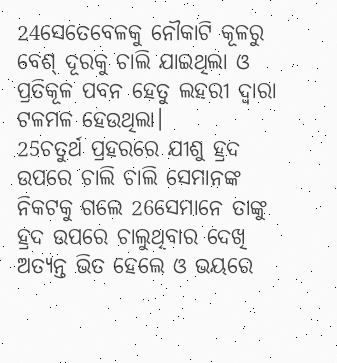24ସେତେବେଳକୁ ନୌକାଟି କୂଳରୁ ବେଶ୍ ଦୂରକୁ ଚାଲି ଯାଇଥିଲା ଓ ପ୍ରତିକୂଳ ପବନ ହେତୁ ଲହରୀ ଦ୍ଵାରା ଟଳମଳ ହେଉଥିଲା।
25ଚତୁର୍ଥ ପ୍ରହରରେ ଯୀଶୁ ହ୍ରଦ ଉପରେ ଚାଲି ଚାଲି ସେମାନଙ୍କ ନିକଟକୁ ଗଲେ 26ସେମାନେ ତାଙ୍କୁ ହ୍ରଦ ଉପରେ ଚାଲୁଥିବାର ଦେଖି ଅତ୍ୟନ୍ତ ଭିତ ହେଲେ ଓ ଭୟରେ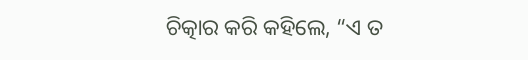ଚିତ୍କାର କରି କହିଲେ, “ଏ ତ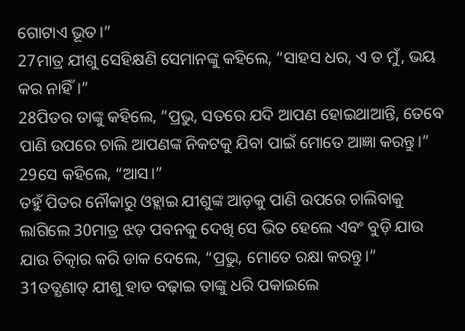ଗୋଟାଏ ଭୂତ।”
27ମାତ୍ର ଯୀଶୁ ସେହିକ୍ଷଣି ସେମାନଙ୍କୁ କହିଲେ, “ସାହସ ଧର, ଏ ତ ମୁଁ, ଭୟ କର ନାହିଁ।”
28ପିତର ତାଙ୍କୁ କହିଲେ, “ପ୍ରଭୁ, ସତରେ ଯଦି ଆପଣ ହୋଇଥାଆନ୍ତି, ତେବେ ପାଣି ଉପରେ ଚାଲି ଆପଣଙ୍କ ନିକଟକୁ ଯିବା ପାଇଁ ମୋତେ ଆଜ୍ଞା କରନ୍ତୁ।”
29ସେ କହିଲେ, “ଆସ।”
ତହୁଁ ପିତର ନୌକାରୁ ଓହ୍ଲାଇ ଯୀଶୁଙ୍କ ଆଡ଼କୁ ପାଣି ଉପରେ ଚାଲିବାକୁ ଲାଗିଲେ 30ମାତ୍ର ଝଡ଼ ପବନକୁ ଦେଖି ସେ ଭିତ ହେଲେ ଏବଂ ବୁଡ଼ି ଯାଉ ଯାଉ ଚିତ୍କାର କରି ଡାକ ଦେଲେ, “ପ୍ରଭୁ, ମୋତେ ରକ୍ଷା କରନ୍ତୁ।”
31ତତ୍କ୍ଷଣାତ୍ ଯୀଶୁ ହାତ ବଢ଼ାଇ ତାଙ୍କୁ ଧରି ପକାଇଲେ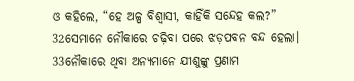ଓ କହିଲେ, “ହେ ଅଳ୍ପ ବିଶ୍ୱାସୀ, କାହିଁକି ସନ୍ଦେହ କଲ?”
32ସେମାନେ ନୌକାରେ ଚଢ଼ିବା ପରେ ଝଡ଼ପବନ ବନ୍ଦ ହେଲା। 33ନୌକାରେ ଥିବା ଅନ୍ୟମାନେ ଯୀଶୁଙ୍କୁ ପ୍ରଣାମ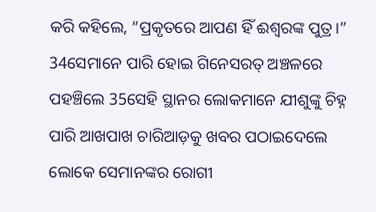କରି କହିଲେ, “ପ୍ରକୃତରେ ଆପଣ ହିଁ ଈଶ୍ୱରଙ୍କ ପୁତ୍ର।”
34ସେମାନେ ପାରି ହୋଇ ଗିନେସରତ୍ ଅଞ୍ଚଳରେ ପହଞ୍ଚିଲେ 35ସେହି ସ୍ଥାନର ଲୋକମାନେ ଯୀଶୁଙ୍କୁ ଚିହ୍ନ ପାରି ଆଖପାଖ ଚାରିଆଡ଼କୁ ଖବର ପଠାଇଦେଲେ ଲୋକେ ସେମାନଙ୍କର ରୋଗୀ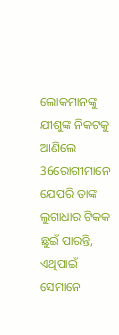ଲୋକମାନଙ୍କୁ ଯୀଶୁଙ୍କ ନିକଟକୁ ଆଣିଲେ 36ରୋଗୀମାନେ ଯେପରି ତାଙ୍କ ଲୁଗାଧାର ଟିକକ ଛୁଇଁ ପାରନ୍ତି, ଏଥିପାଇଁ ସେମାନେ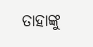ତାହାଙ୍କୁ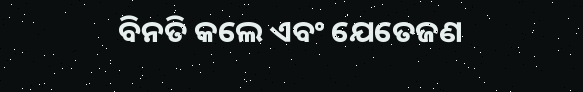ବିନତି କଲେ ଏବଂ ଯେତେଜଣ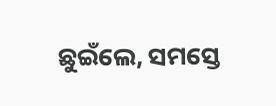ଛୁଇଁଲେ, ସମସ୍ତେ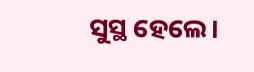ସୁସ୍ଥ ହେଲେ।